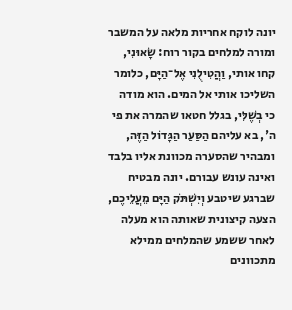יונה לוקח אחריות מלאה על המשבר ומורה למלחים בקור רוח: שָׂאוּנִי, קחו אותי, וַהֲטִילֻנִי אֶל־הַיָּם, כלומר השליכו אותי אל המים. הוא מודה כי בְשֶׁלִּי, בגלל חטאו שהמרה את פי ה', בא עליהם הַסַּעַר הַגָּדוֹל הַזֶּה, ומבהיר שהסערה מכוונת אליו בלבד ואינה עונש עבורם. יונה מבטיח שברגע שיטבע וְיִשְׁתֹּק הַיָּם מֵעֲלֵיכֶם, הצעה קיצונית שאותה הוא מעלה לאחר ששמע שהמלחים ממילא מתכוונים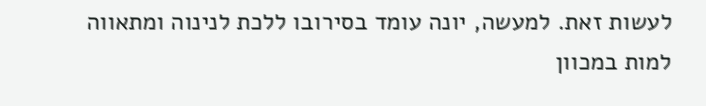לעשות זאת. למעשה, יונה עומד בסירובו ללכת לנינוה ומתאווה למות במכוון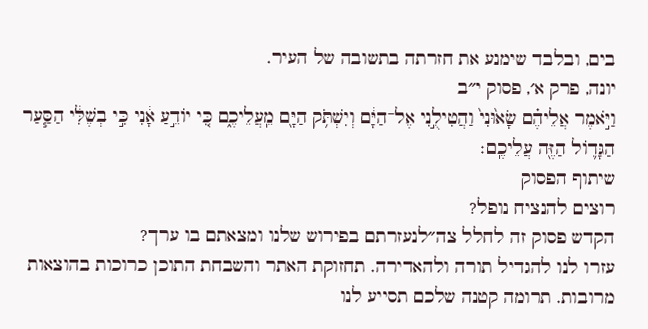בים, ובלבד שימנע את חזרתה בתשובה של העיר.
יונה, פרק א׳, פסוק י״ב
וַיֹּ֣אמֶר אֲלֵיהֶ֗ם שָׂא֙וּנִי֙ וַהֲטִילֻ֣נִי אֶל־הַיָּ֔ם וְיִשְׁתֹּ֥ק הַיָּ֖ם מֵֽעֲלֵיכֶ֑ם כִּ֚י יוֹדֵ֣עַ אָ֔נִי כִּ֣י בְשֶׁלִּ֔י הַסַּ֧עַר הַגָּד֛וֹל הַזֶּ֖ה עֲלֵיכֶֽם׃
שיתוף הפסוק
רוצים להנציח נופל?
הקדש פסוק זה לחלל צה״לנעזרתם בפירוש שלנו ומצאתם בו ערך?
עזרו לנו להגדיל תורה ולהאדירה. תחזוקת האתר והשבחת התוכן כרוכות בהוצאות מרובות. תרומה קטנה שלכם תסייע לנו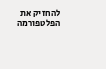להחזיק את הפלטפורמה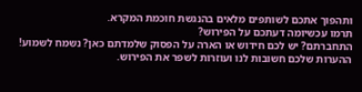ותהפוך אתכם לשותפים מלאים בהנגשת חוכמת המקרא.
תרמו עכשיומה דעתכם על הפירוש?
התחברתם? יש לכם חידוש או הארה על הפסוק שלמדתם כאן? נשמח לשמוע!
ההערות שלכם חשובות לנו ועוזרות לשפר את הפירוש.